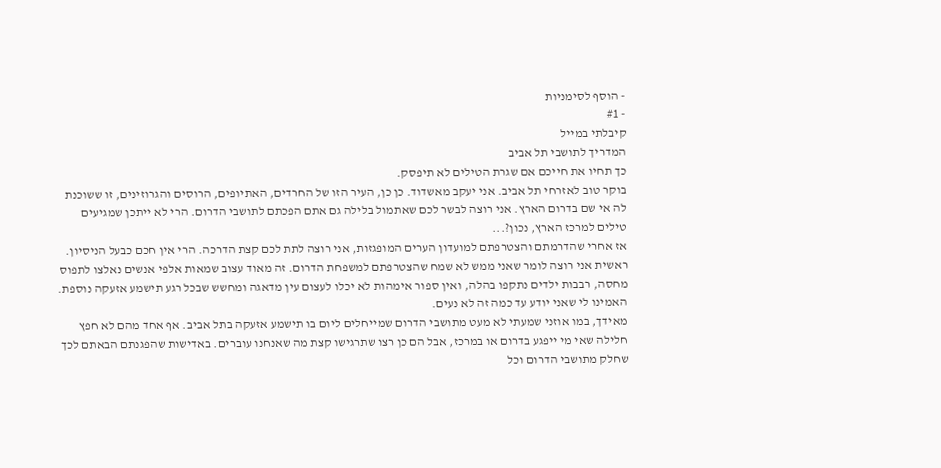- הוסף לסימניות
- #1
קיבלתי במייל
המדריך לתושבי תל אביב
כך תחיו את חייכם אם שגרת הטילים לא תיפסק.
בוקר טוב לאזרחי תל אביב. אני יעקב מאשדוד. כן כן, העיר הזו של החרדים, האתיופים, הרוסים והגרוזינים, זו ששוכנת לה אי שם בדרום הארץ. אני רוצה לבשר לכם שאתמול בלילה גם אתם הפכתם לתושבי הדרום. הרי לא ייתכן שמגיעים טילים למרכז הארץ, נכון?...
אז אחרי שהדרמתם והצטרפתם למועדון הערים המופגזות, אני רוצה לתת לכם קצת הדרכה. הרי אין חכם כבעל הניסיון. ראשית אני רוצה לומר שאני ממש לא שמח שהצטרפתם למשפחת הדרום. זה מאוד עצוב שמאות אלפי אנשים נאלצו לתפוס מחסה, רבבות ילדים נתקפו בהלה, ואין ספור אימהות לא יכלו לעצום עין מדאגה ומחשש שבכל רגע תישמע אזעקה נוספת. האמינו לי שאני יודע עד כמה זה לא נעים.
מאידך, במו אוזני שמעתי לא מעט מתושבי הדרום שמייחלים ליום בו תישמע אזעקה בתל אביב. אף אחד מהם לא חפץ חלילה שאי מי ייפגע בדרום או במרכז, אבל הם כן רצו שתרגישו קצת מה שאנחנו עוברים. באדישות שהפגנתם הבאתם לכך שחלק מתושבי הדרום וכל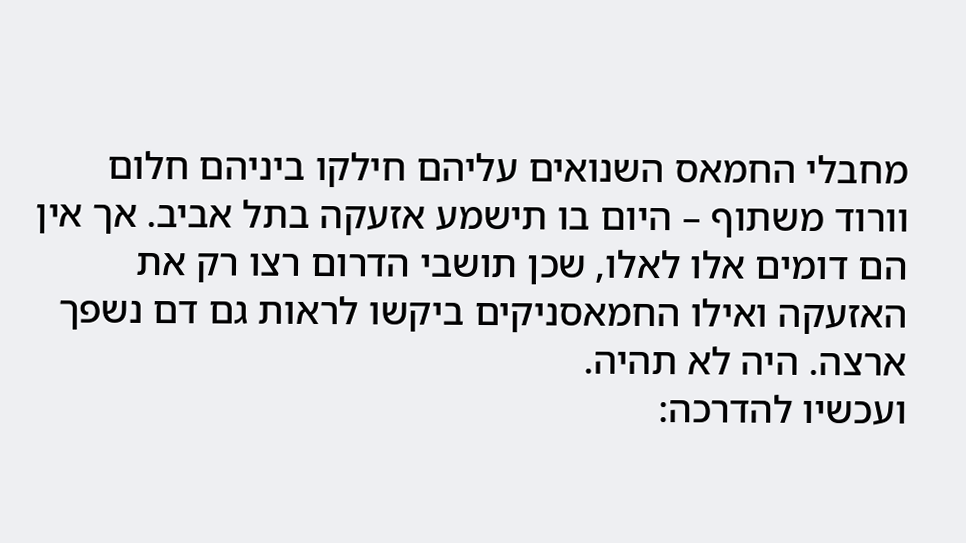מחבלי החמאס השנואים עליהם חילקו ביניהם חלום וורוד משתוף – היום בו תישמע אזעקה בתל אביב. אך אין הם דומים אלו לאלו, שכן תושבי הדרום רצו רק את האזעקה ואילו החמאסניקים ביקשו לראות גם דם נשפך ארצה. היה לא תהיה.
ועכשיו להדרכה: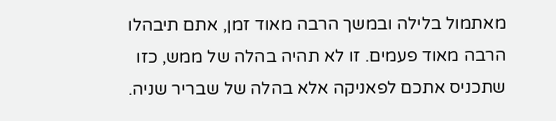מאתמול בלילה ובמשך הרבה מאוד זמן, אתם תיבהלו הרבה מאוד פעמים. זו לא תהיה בהלה של ממש, כזו שתכניס אתכם לפאניקה אלא בהלה של שבריר שניה.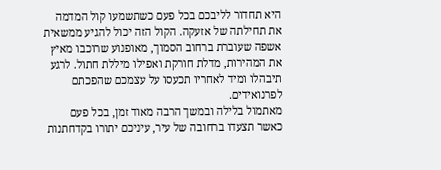היא תחדור לליבכם בכל פעם כשתשמעו קול המדמה את תחילתה של אזעקה. הקול הזה יכול להגיע ממשאית אשפה שעוברת ברחוב הסמוך, מאופנוע שרוכבו מאיץ את המהירות, מדלת חורקת ואפילו מיללת חתול. לרגע תיבהלו ומיד לאחריו תכעסו על עצמכם שהפכתם לפרנואידים.
מאתמול בלילה ובמשך הרבה מאוד זמן, בכל פעם כאשר תצעדו ברחובה של עיר, עיניכם יתורו בקדחתנות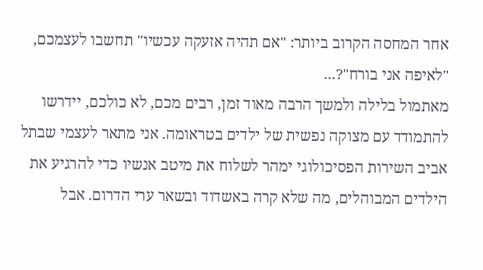אחר המחסה הקרוב ביותר: "אם תהיה אזעקה עכשיו" תחשבו לעצמכם, "לאיפה אני בורח"?...
מאתמול בלילה ולמשך הרבה מאוד זמן, רבים מכם, לא כולכם, יידרשו להתמודד עם מצוקה נפשית של ילדים בטראומה. אני מתאר לעצמי שבתל אביב השירות הפסיכולוגי ימהר לשלוח את מיטב אנשיו כדי להרגיע את הילדים המבוהלים, מה שלא קרה באשדוד ובשאר ערי הדרום. אבל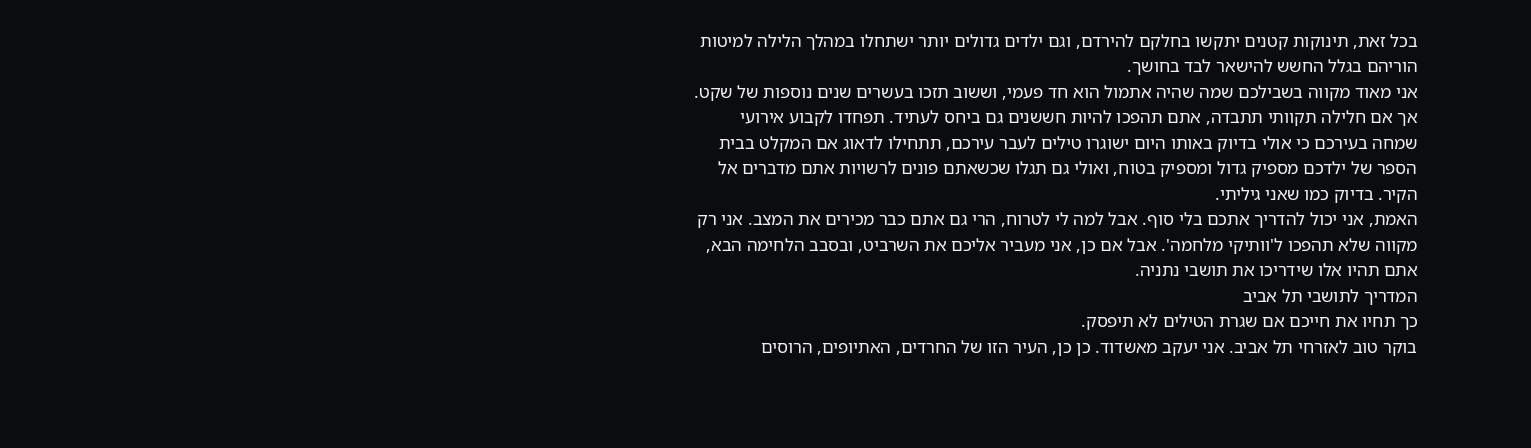בכל זאת, תינוקות קטנים יתקשו בחלקם להירדם, וגם ילדים גדולים יותר ישתחלו במהלך הלילה למיטות הוריהם בגלל החשש להישאר לבד בחושך.
אני מאוד מקווה בשבילכם שמה שהיה אתמול הוא חד פעמי, וששוב תזכו בעשרים שנים נוספות של שקט. אך אם חלילה תקוותי תתבדה, אתם תהפכו להיות חששנים גם ביחס לעתיד. תפחדו לקבוע אירועי שמחה בעירכם כי אולי בדיוק באותו היום ישוגרו טילים לעבר עירכם, תתחילו לדאוג אם המקלט בבית הספר של ילדכם מספיק גדול ומספיק בטוח, ואולי גם תגלו שכשאתם פונים לרשויות אתם מדברים אל הקיר. בדיוק כמו שאני גיליתי.
האמת, אני יכול להדריך אתכם בלי סוף. אבל למה לי לטרוח, הרי גם אתם כבר מכירים את המצב. אני רק מקווה שלא תהפכו ל'וותיקי מלחמה'. אבל אם כן, אני מעביר אליכם את השרביט, ובסבב הלחימה הבא, אתם תהיו אלו שידריכו את תושבי נתניה.
המדריך לתושבי תל אביב
כך תחיו את חייכם אם שגרת הטילים לא תיפסק.
בוקר טוב לאזרחי תל אביב. אני יעקב מאשדוד. כן כן, העיר הזו של החרדים, האתיופים, הרוסים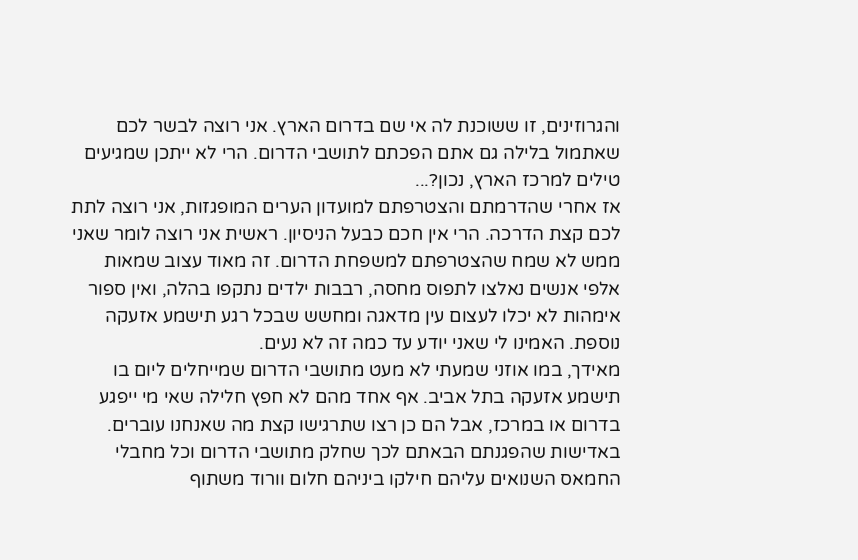והגרוזינים, זו ששוכנת לה אי שם בדרום הארץ. אני רוצה לבשר לכם שאתמול בלילה גם אתם הפכתם לתושבי הדרום. הרי לא ייתכן שמגיעים טילים למרכז הארץ, נכון?...
אז אחרי שהדרמתם והצטרפתם למועדון הערים המופגזות, אני רוצה לתת לכם קצת הדרכה. הרי אין חכם כבעל הניסיון. ראשית אני רוצה לומר שאני ממש לא שמח שהצטרפתם למשפחת הדרום. זה מאוד עצוב שמאות אלפי אנשים נאלצו לתפוס מחסה, רבבות ילדים נתקפו בהלה, ואין ספור אימהות לא יכלו לעצום עין מדאגה ומחשש שבכל רגע תישמע אזעקה נוספת. האמינו לי שאני יודע עד כמה זה לא נעים.
מאידך, במו אוזני שמעתי לא מעט מתושבי הדרום שמייחלים ליום בו תישמע אזעקה בתל אביב. אף אחד מהם לא חפץ חלילה שאי מי ייפגע בדרום או במרכז, אבל הם כן רצו שתרגישו קצת מה שאנחנו עוברים. באדישות שהפגנתם הבאתם לכך שחלק מתושבי הדרום וכל מחבלי החמאס השנואים עליהם חילקו ביניהם חלום וורוד משתוף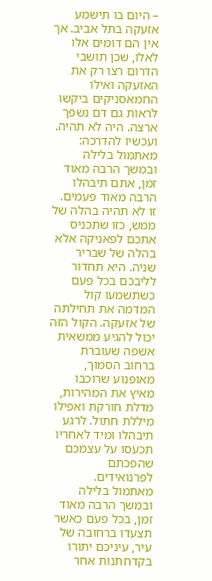– היום בו תישמע אזעקה בתל אביב. אך אין הם דומים אלו לאלו, שכן תושבי הדרום רצו רק את האזעקה ואילו החמאסניקים ביקשו לראות גם דם נשפך ארצה. היה לא תהיה.
ועכשיו להדרכה:
מאתמול בלילה ובמשך הרבה מאוד זמן, אתם תיבהלו הרבה מאוד פעמים. זו לא תהיה בהלה של ממש, כזו שתכניס אתכם לפאניקה אלא בהלה של שבריר שניה. היא תחדור לליבכם בכל פעם כשתשמעו קול המדמה את תחילתה של אזעקה. הקול הזה יכול להגיע ממשאית אשפה שעוברת ברחוב הסמוך, מאופנוע שרוכבו מאיץ את המהירות, מדלת חורקת ואפילו מיללת חתול. לרגע תיבהלו ומיד לאחריו תכעסו על עצמכם שהפכתם לפרנואידים.
מאתמול בלילה ובמשך הרבה מאוד זמן, בכל פעם כאשר תצעדו ברחובה של עיר, עיניכם יתורו בקדחתנות אחר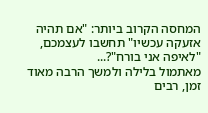המחסה הקרוב ביותר: "אם תהיה אזעקה עכשיו" תחשבו לעצמכם, "לאיפה אני בורח"?...
מאתמול בלילה ולמשך הרבה מאוד זמן, רבים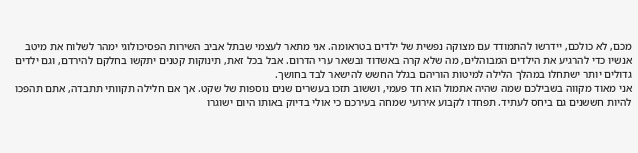מכם, לא כולכם, יידרשו להתמודד עם מצוקה נפשית של ילדים בטראומה. אני מתאר לעצמי שבתל אביב השירות הפסיכולוגי ימהר לשלוח את מיטב אנשיו כדי להרגיע את הילדים המבוהלים, מה שלא קרה באשדוד ובשאר ערי הדרום. אבל בכל זאת, תינוקות קטנים יתקשו בחלקם להירדם, וגם ילדים גדולים יותר ישתחלו במהלך הלילה למיטות הוריהם בגלל החשש להישאר לבד בחושך.
אני מאוד מקווה בשבילכם שמה שהיה אתמול הוא חד פעמי, וששוב תזכו בעשרים שנים נוספות של שקט. אך אם חלילה תקוותי תתבדה, אתם תהפכו להיות חששנים גם ביחס לעתיד. תפחדו לקבוע אירועי שמחה בעירכם כי אולי בדיוק באותו היום ישוגרו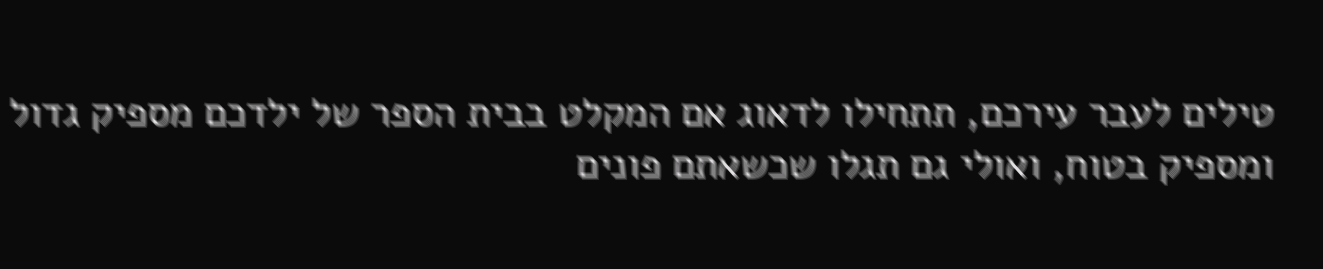טילים לעבר עירכם, תתחילו לדאוג אם המקלט בבית הספר של ילדכם מספיק גדול ומספיק בטוח, ואולי גם תגלו שכשאתם פונים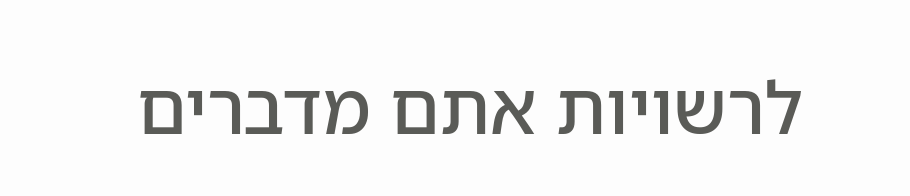לרשויות אתם מדברים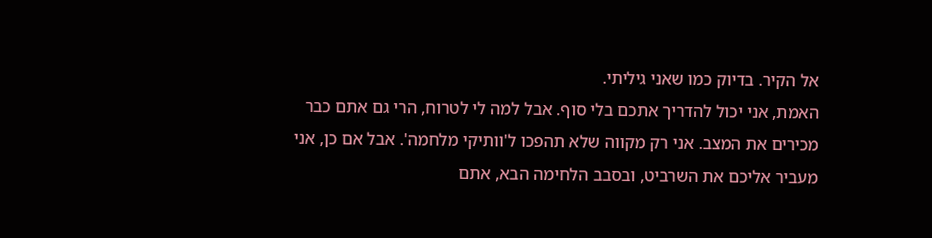אל הקיר. בדיוק כמו שאני גיליתי.
האמת, אני יכול להדריך אתכם בלי סוף. אבל למה לי לטרוח, הרי גם אתם כבר מכירים את המצב. אני רק מקווה שלא תהפכו ל'וותיקי מלחמה'. אבל אם כן, אני מעביר אליכם את השרביט, ובסבב הלחימה הבא, אתם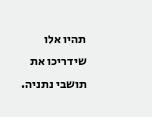תהיו אלו שידריכו את תושבי נתניה.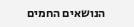הנושאים החמים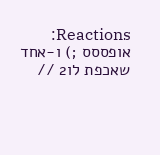Reactions: אופססס ;) ו-אחד שאכפת לו2 //